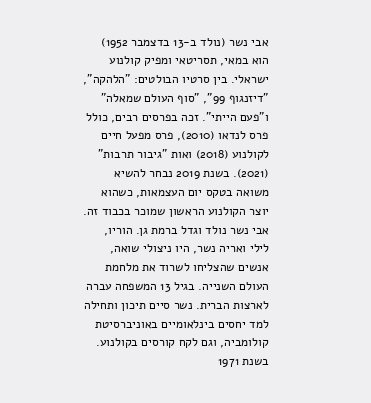אבי נשר (נולד ב-13 בדצמבר 1952) הוא במאי, תסריטאי ומפיק קולנוע ישראלי. בין סרטיו הבולטים: "הלהקה", "דיזנגוף 99", "סוף העולם שמאלה" ו"פעם הייתי". זכה בפרסים רבים, כולל פרס לנדאו (2010), פרס מפעל חיים לקולנוע (2018) ואות "גיבור תרבות" (2021). בשנת 2019 נבחר להשיא משואה בטקס יום העצמאות, כשהוא יוצר הקולנוע הראשון שמוכר בכבוד זה.
אבי נשר נולד וגדל ברמת גן. הוריו, לילי ואריה נשר, היו ניצולי שואה, אנשים שהצליחו לשרוד את מלחמת העולם השנייה. בגיל 13 המשפחה עברה לארצות הברית. נשר סיים תיכון ותחילה למד יחסים בינלאומיים באוניברסיטת קולומביה, וגם לקח קורסים בקולנוע.
בשנת 1971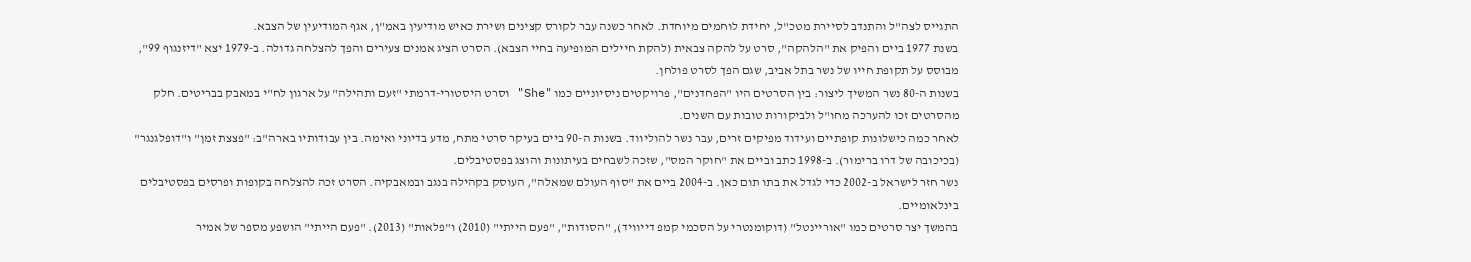התגייס לצה"ל והתנדב לסיירת מטכ"ל, יחידת לוחמים מיוחדת. לאחר כשנה עבר לקורס קצינים ושירת כאיש מודיעין באמ"ן, אגף המודיעין של הצבא.
בשנת 1977 ביים והפיק את "הלהקה", סרט על להקה צבאית (להקת חיילים המופיעה בחיי הצבא). הסרט הציג אמנים צעירים והפך להצלחה גדולה. ב-1979 יצא "דיזנגוף 99", מבוסס על תקופת חייו של נשר בתל אביב, שגם הפך לסרט פולחן.
בשנות ה-80 נשר המשיך ליצור: בין הסרטים היו "הפחדנים", פרויקטים ניסיוניים כמו "She" וסרט היסטורי-דרמתי "זעם ותהילה" על ארגון לח"י במאבק בבריטים. חלק מהסרטים זכו להערכה מחו"ל ולביקורות טובות עם השנים.
לאחר כמה כישלונות קופתיים ועידוד מפיקים זרים, עבר נשר להוליווד. בשנות ה-90 ביים בעיקר סרטי מתח, מדע בדיוני ואימה. בין עבודותיו בארה"ב: "פצצת זמן" ו"דופלגנגר" (בכיכובה של דרו ברימור). ב-1998 כתב וביים את "חוקר המס", שזכה לשבחים בעיתונות והוצג בפסטיבלים.
נשר חזר לישראל ב-2002 כדי לגדל את בתו תום כאן. ב-2004 ביים את "סוף העולם שמאלה", העוסק בקהילה בנגב ובמאבקיה. הסרט זכה להצלחה בקופות ופרסים בפסטיבלים בינלאומיים.
בהמשך יצר סרטים כמו "אוריינטל" (דוקומנטרי על הסכמי קמפ דייוויד), "הסודות", "פעם הייתי" (2010) ו"פלאות" (2013). "פעם הייתי" הושפע מספר של אמיר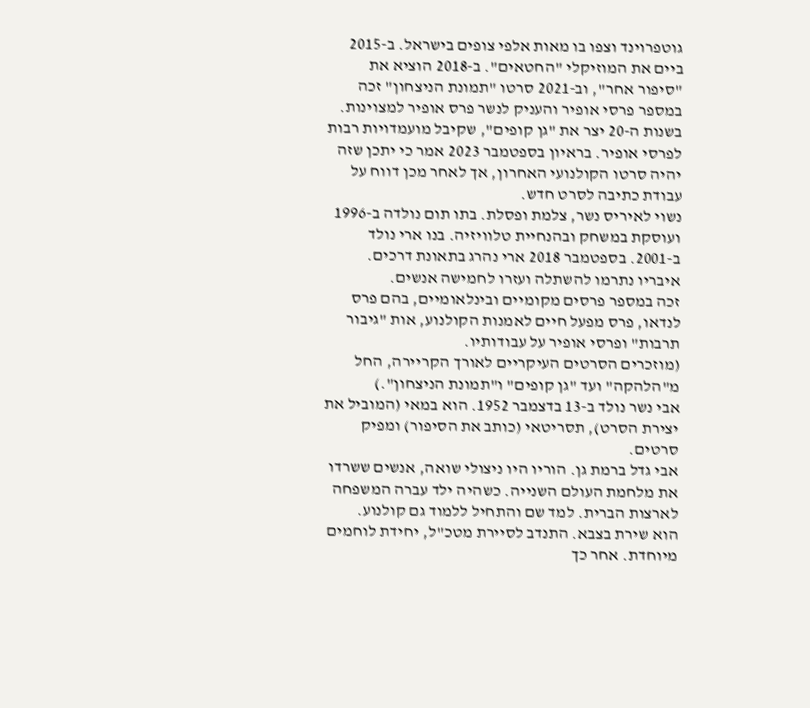גוטפרוינד וצפו בו מאות אלפי צופים בישראל. ב-2015 ביים את המוזיקלי "החטאים". ב-2018 הוציא את "סיפור אחר", וב-2021 סרטו "תמונת הניצחון" זכה במספר פרסי אופיר והעניק לנשר פרס אופיר למצוינות.
בשנות ה-20 יצר את "גן קופים", שקיבל מועמדויות רבות לפרסי אופיר. בראיון בספטמבר 2023 אמר כי יתכן שזה יהיה סרטו הקולנועי האחרון, אך לאחר מכן דווח על עבודת כתיבה לסרט חדש.
נשוי לאיריס נשר, צלמת ופסלת. בתו תום נולדה ב-1996 ועוסקת במשחק ובהנחיית טלוויזיה. בנו ארי נולד ב-2001. בספטמבר 2018 ארי נהרג בתאונת דרכים. איבריו נתרמו להשתלה ועזרו לחמישה אנשים.
זכה במספר פרסים מקומיים ובינלאומיים, בהם פרס לנדאו, פרס מפעל חיים לאמנות הקולנוע, אות "גיבור תרבות" ופרסי אופיר על עבודותיו.
(מוזכרים הסרטים העיקריים לאורך הקריירה, החל מ"הלהקה" ועד "גן קופים" ו"תמונת הניצחון".)
אבי נשר נולד ב-13 בדצמבר 1952. הוא במאי (המוביל את יצירת הסרט), תסריטאי (כותב את הסיפור) ומפיק סרטים.
אבי גדל ברמת גן. הוריו היו ניצולי שואה, אנשים ששרדו את מלחמת העולם השנייה. כשהיה ילד עברה המשפחה לארצות הברית. למד שם והתחיל ללמוד גם קולנוע.
הוא שירת בצבא. התנדב לסיירת מטכ"ל, יחידת לוחמים מיוחדת. אחר כך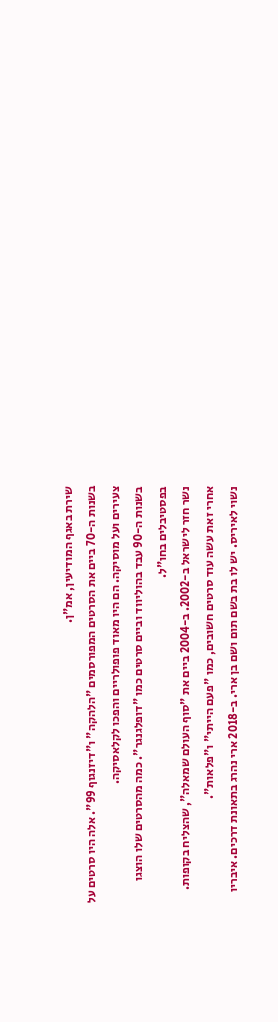שירת באגף המודיעין, אמ"ן.
בשנות ה-70 ביים את הסרטים המפורסמים "הלהקה" ו"דיזנגוף 99". אלה היו סרטים על צעירים ועל מוסיקה. הם היו מאוד פופולריים והפכו לקלאסיקה.
בשנות ה-90 עבד בהוליווד וביים סרטים כמו "דופלגנגר". כמה מהסרטים שלו הוצגו בפסטיבלים בחו"ל.
נשר חזר לישראל ב-2002. ב-2004 ביים את "סוף העולם שמאלה", שהצליח בקופות. אחרי זאת עשה עוד סרטים חשובים, כמו "פעם הייתי" ו"פלאות".
נשוי לאיריס. יש לו בת בשם תום ושם בן ארי. ב-2018 ארי נהרג בתאונת דרכים. איבריו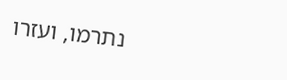נתרמו, ועזרו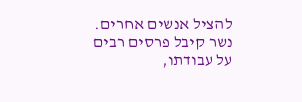להציל אנשים אחרים.
נשר קיבל פרסים רבים על עבודתו,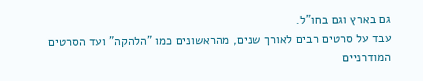גם בארץ וגם בחו"ל.
עבד על סרטים רבים לאורך שנים, מהראשונים כמו "הלהקה" ועד הסרטים המודרניים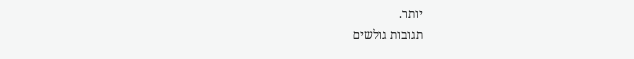יותר.
תגובות גולשים